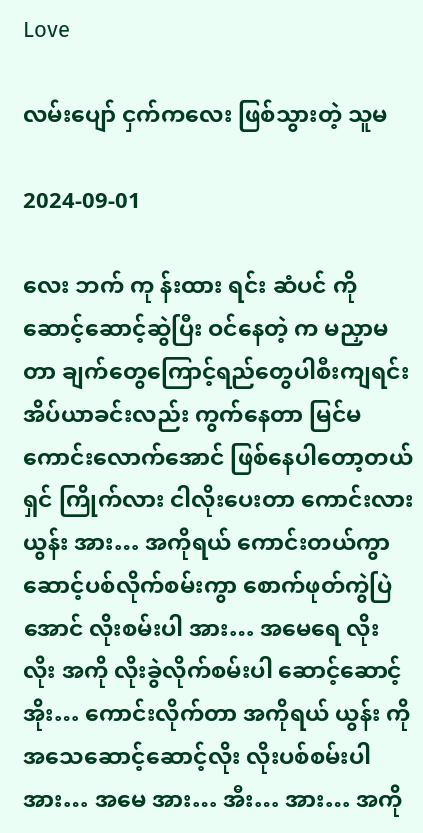Love

လမ်းပျော် ငှက်ကလေး ဖြစ်သွားတဲ့ သူမ

2024-09-01

လေး ဘက် ကု န်းထား ရင်း ဆံပင် ကိုဆောင့်ဆောင့်ဆွဲပြီး ဝင်နေတဲ့ က မညှာမတာ ချက်တွေကြောင့်ရည်တွေပါစီးကျရင်း အိပ်ယာခင်းလည်း ကွက်နေတာ မြင်မကောင်းလောက်အောင် ဖြစ်နေပါတော့တယ်ရှင် ကြိုက်လား ငါလိုးပေးတာ ကောင်းလား ယွန်း အား… အကိုရယ် ကောင်းတယ်ကွာ ဆောင့်ပစ်လိုက်စမ်းကွာ စောက်ဖုတ်ကွဲပြဲအောင် လိုးစမ်းပါ အား… အမေရေ လိုး လိုး အကို လိုးခွဲလိုက်စမ်းပါ ဆောင့်ဆောင့် အိုး… ကောင်းလိုက်တာ အကိုရယ် ယွန်း ကို အသေဆောင့်ဆောင့်လိုး လိုးပစ်စမ်းပါ အား… အမေ အား… အီး… အား… အကို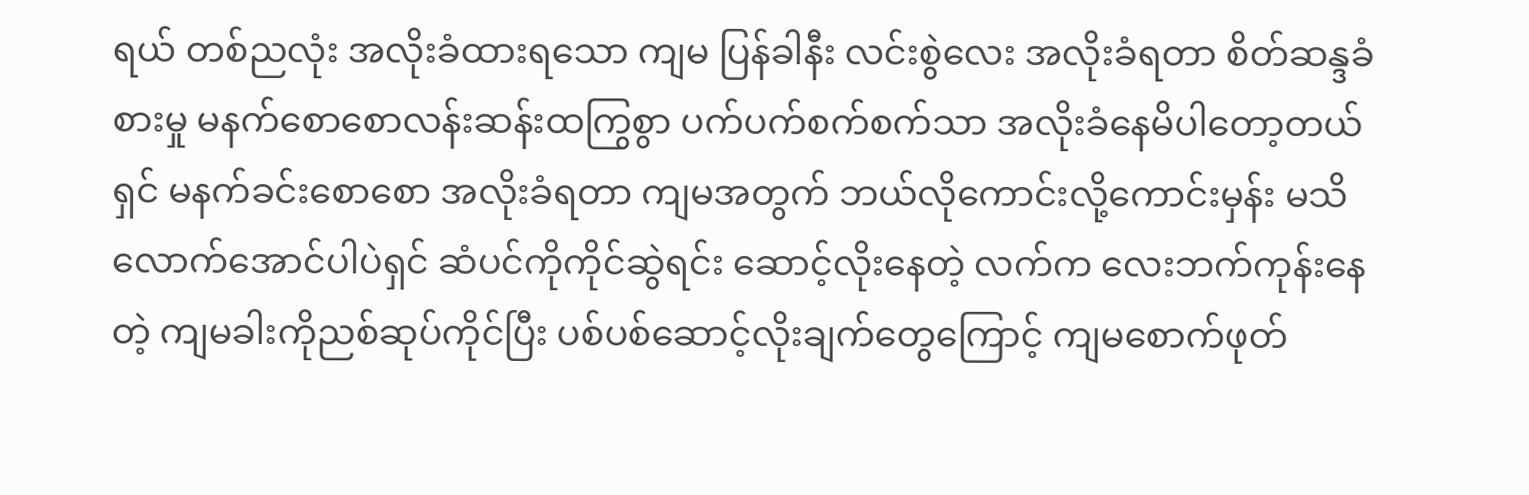ရယ် တစ်ညလုံး အလိုးခံထားရသော ကျမ ပြန်ခါနီး လင်းစွဲလေး အလိုးခံရတာ စိတ်ဆန္ဒခံစားမှု မနက်စောစောလန်းဆန်းထကြွစွာ ပက်ပက်စက်စက်သာ အလိုးခံနေမိပါတော့တယ်ရှင် မနက်ခင်းစောစော အလိုးခံရတာ ကျမအတွက် ဘယ်လိုကောင်းလို့ကောင်းမှန်း မသိလောက်အောင်ပါပဲရှင် ဆံပင်ကိုကိုင်ဆွဲရင်း ဆောင့်လိုးနေတဲ့ လက်က လေးဘက်ကုန်းနေတဲ့ ကျမခါးကိုညစ်ဆုပ်ကိုင်ပြီး ပစ်ပစ်ဆောင့်လိုးချက်တွေကြောင့် ကျမစောက်ဖုတ်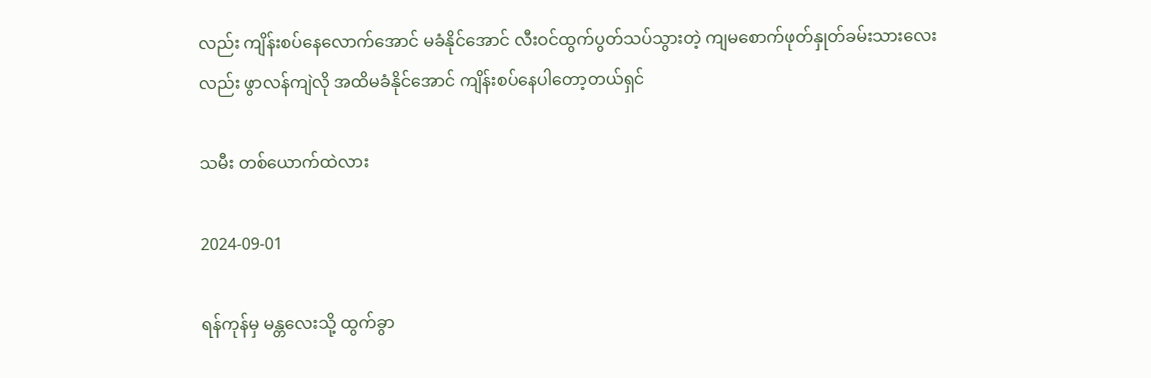လည်း ကျိန်းစပ်နေလောက်အောင် မခံနိုင်အောင် လီးဝင်ထွက်ပွတ်သပ်သွားတဲ့ ကျမစောက်ဖုတ်နှုတ်ခမ်းသားလေးလည်း ဖွာလန်ကျဲလို အထိမခံနိုင်အောင် ကျိန်းစပ်နေပါတော့တယ်ရှင်

သမီး တစ်ယောက်ထဲလား

2024-09-01

ရန်ကုန်မှ မန္တလေးသို့ ထွက်ခွာ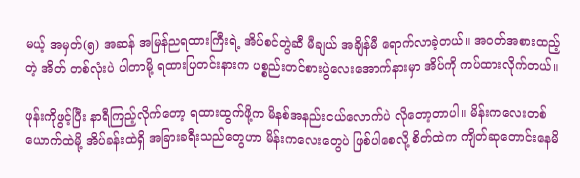မယ့် အမှတ်(၅) အဆန် အမြန်ညရထားကြီးရဲ့ အိပ်စင်တွဲဆီ မီချယ် အချိန်မီ ရောက်လာခဲ့တယ်။ အဝတ်အစားထည့်တဲ့ အိတ် တစ်လုံးပဲ ပါတာမို့ ရထားပြတင်းနားက ပစ္စည်းတင်စားပွဲလေးအောက်နားမှာ အိပ်ကို ကပ်ထားလိုက်တယ်။

ဖုန်းကိုဖွင့်ပြီး နာရီကြည့်လိုက်တော့ ရထားထွက်ဖို့က မိနစ်အနည်းငယ်လောက်ပဲ လိုတော့တာပါ။ မိန်းကလေးတစ်ယောက်ထဲမို့ အိပ်ခန်းထဲရှိ အခြားခရီးသည်တွေဟာ မိန်းကလေးတွေပဲ ဖြစ်ပါစေလို့ စိတ်ထဲက ကျိတ်ဆုတောင်းနေမိ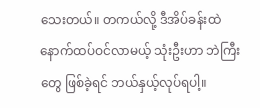သေးတယ်။ တကယ်လို့ ဒီအိပ်ခန်းထဲ နောက်ထပ်ဝင်လာမယ့် သုံးဦးဟာ ဘဲကြီးတွေ ဖြစ်ခဲ့ရင် ဘယ်နှယ့်လုပ်ရပါ့။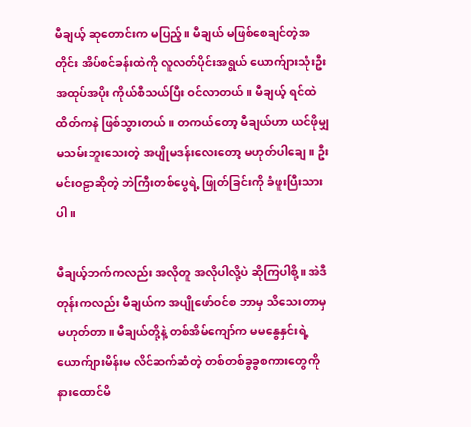မီချယ့် ဆုတောင်းက မပြည့်။ မီချယ် မဖြစ်စေချင်တဲ့အတိုင်း အိပ်စင်ခန်းထဲကို လူလတ်ပိုင်းအရွယ် ယောက်ျားသုံးဦး အထုပ်အပိုး ကိုယ်စီသယ်ပြီး ဝင်လာတယ်။ မီချယ့် ရင်ထဲ ထိတ်ကနဲ ဖြစ်သွားတယ်။ တကယ်တော့ မီချယ်ဟာ ယင်ဖိုမျှ မသမ်းဘူးသေးတဲ့ အပျိုမဒန်းလေးတော့ မဟုတ်ပါချေ။ ဦးမင်းဝဠာဆိုတဲ့ ဘဲကြီးတစ်ပွေရဲ့ ဖြုတ်ခြင်းကို ခံဖူးပြီးသားပါ။

မီချယ့်ဘက်ကလည်း အလိုတူ အလိုပါလို့ပဲ ဆိုကြပါစို့။ အဲဒီတုန်းကလည်း မီချယ်က အပျိုဖော်ဝင်စ ဘာမှ သိသေးတာမှ မဟုတ်တာ။ မီချယ်တို့နဲ့ တစ်အိမ်ကျော်က မမနွေနှင်းရဲ့ ယောက်ျားမိန်းမ လိင်ဆက်ဆံတဲ့ တစ်တစ်ခွခွစကားတွေကို နားထောင်မိ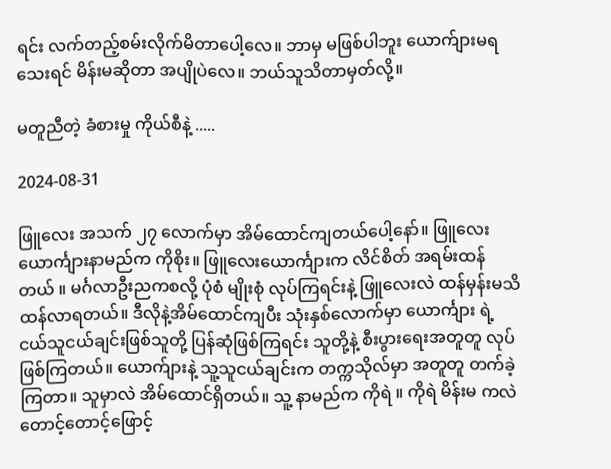ရင်း လက်တည့်စမ်းလိုက်မိတာပေါ့လေ။ ဘာမှ မဖြစ်ပါဘူး ယောက်ျားမရသေးရင် မိန်းမဆိုတာ အပျိုပဲလေ။ ဘယ်သူသိတာမှတ်လို့။

မတူညီတဲ့ ခံစားမှု ကိုယ်စီနဲ့ .....

2024-08-31

ဖြူလေး အသက် ၂၇ လောက်မှာ အိမ်ထောင်ကျတယ်ပေါ့နော်။ ဖြူလေး ယောင်္ကျားနာမည်က ကိုစိုး။ ဖြူလေးယောင်္ကျားက လိင်စိတ် အရမ်းထန်တယ် ။ မင်္ဂလာဦးညကစလို့ ပုံစံ မျိုးစုံ လုပ်ကြရင်းနဲ့ ဖြူလေးလဲ ထန်မှန်းမသိ ထန်လာရတယ်။ ဒီလိုနဲ့အိမ်ထောင်ကျပီး သုံးနှစ်လောက်မှာ ယောင်္ကျား ရဲ့ ငယ်သူငယ်ချင်းဖြစ်သူတို့ ပြန်ဆုံဖြစ်ကြရင်း သူတို့နဲ့ စီးပွားရေးအတူတူ လုပ်ဖြစ်ကြတယ်။ ယောက်ျားနဲ့ သူ့သူငယ်ချင်းက တက္ကသိုလ်မှာ အတူတူ တက်ခဲ့ကြတာ။ သူမှာလဲ အိမ်ထောင်ရှိတယ်။ သူ့ နာမည်က ကိုရဲ ။ ကိုရဲ မိန်းမ ကလဲ တောင့်တောင့်ဖြောင့်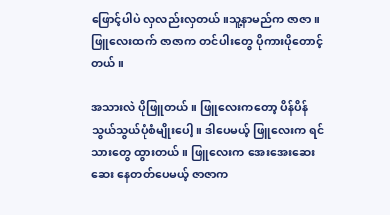ဖြောင့်ပါပဲ လှလည်းလှတယ်။သူ့နာမည်က ဇာဇာ ။ ဖြူလေးထက် ဇာဇာက တင်ပါးတွေ ပိုကားပိုတောင့်တယ်။

အသားလဲ ပိုဖြူတယ်။ ဖြူလေးကတော့ ပိန်ပိန်သွယ်သွယ်ပုံစံမျိုးပေါ့။ ဒါပေမယ့် ဖြူလေးက ရင်သားတွေ ထွားတယ်။ ဖြူလေးက အေးအေးဆေးဆေး နေတတ်ပေမယ့် ဇာဇာက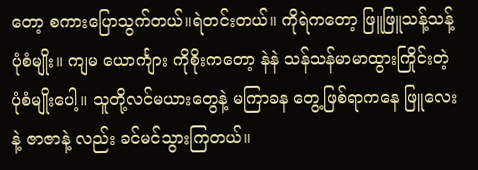တော့ စကားပြောသွက်တယ်။ရဲတင်းတယ်။ ကိုရဲကတော့ ဖြူဖြူသန့်သန့် ပုံစံမျိုး။ ကျမ ယောင်္ကျား ကိုစိုးကတော့ နဲနဲ သန်သန်မာမာထွားကြိုင်းတဲ့ပုံစံမျိုးပေါ့။ သူတို့လင်မယားတွေနဲ့ မကြာခန တွေ့ဖြစ်ရာကနေ ဖြူလေးနဲ့ ဇာဇာနဲ့ လည်း ခင်မင်သွားကြတယ်။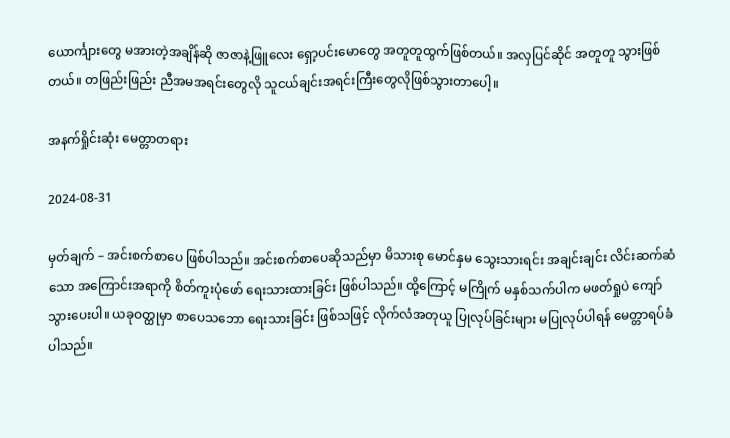ယောင်္ကျားတွေ မအားတဲ့အချိန်ဆို ဇာဇာနဲ့ဖြူလေး ရှော့ပင်းမောတွေ အတူတူထွက်ဖြစ်တယ်။ အလှပြင်ဆိုင် အတူတူ သွားဖြစ်တယ်။ တဖြည်းဖြည်း ညီအမအရင်းတွေလို သူငယ်ချင်းအရင်းကြီးတွေလိုဖြစ်သွားတာပေါ့။

အနက်ရှိုင်းဆုံး မေတ္တာတရား

2024-08-31

မှတ်ချက် – အင်းစက်စာပေ ဖြစ်ပါသည်။ အင်းစက်စာပေဆိုသည်မှာ မိသားစု မောင်နှမ သွေးသားရင်း အချင်းချင်း လိင်းဆက်ဆံသော အကြောင်းအရာကို စိတ်ကူးပုံဖော် ရေးသားထားခြင်း ဖြစ်ပါသည်။ ထို့ကြောင့် မကြိုက် မနှစ်သက်ပါက မဖတ်ရှုပဲ ကျော်သွားပေးပါ။ ယခုဝတ္ထုမှာ စာပေသဘော ရေးသားခြင်း ဖြစ်သဖြင့် လိုက်လံအတုယူ ပြုလုပ်ခြင်းများ မပြုလုပ်ပါရန် မေတ္တာရပ်ခံပါသည်။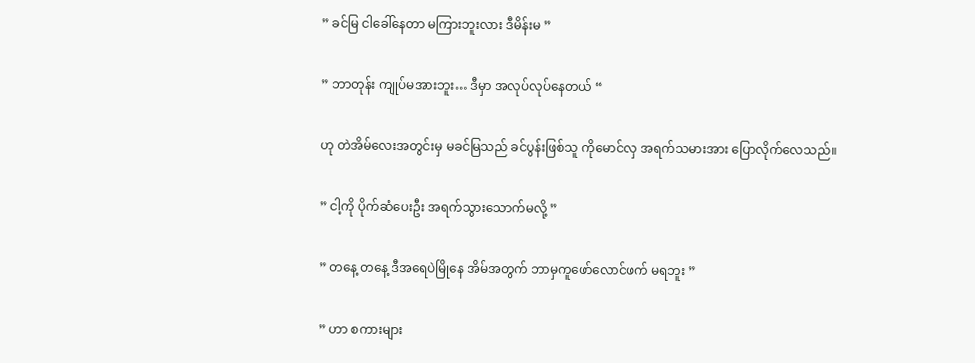” ခင်မြ ငါခေါ်နေတာ မကြားဘူးလား ဒီမိန်းမ ”

” ဘာတုန်း ကျုပ်မအားဘူး… ဒီမှာ အလုပ်လုပ်နေတယ် “

ဟု တဲအိမ်လေးအတွင်းမှ မခင်မြသည် ခင်ပွန်းဖြစ်သူ ကိုမောင်လှ အရက်သမားအား ပြောလိုက်လေသည်။

” ငါ့ကို ပိုက်ဆံပေးဦး အရက်သွားသောက်မလို့ ”

” တနေ့ တနေ့ ဒီအရေပဲမြိုနေ အိမ်အတွက် ဘာမှကူဖော်လောင်ဖက် မရဘူး ”

” ဟာ စကားများ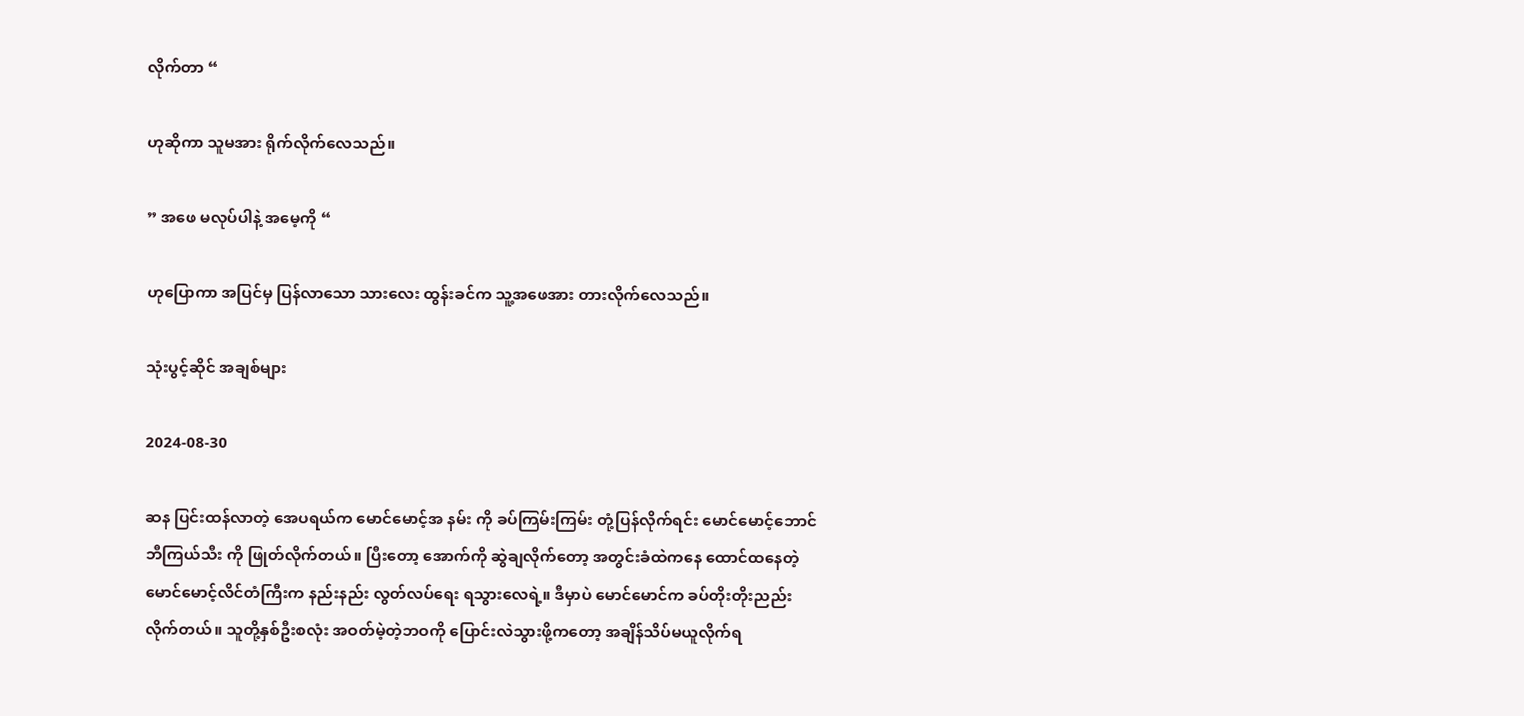လိုက်တာ “

ဟုဆိုကာ သူမအား ရိုက်လိုက်လေသည်။

” အဖေ မလုပ်ပါနဲ့ အမေ့ကို “

ဟုပြောကာ အပြင်မှ ပြန်လာသော သားလေး ထွန်းခင်က သူ့အဖေအား တားလိုက်လေသည်။

သုံးပွင့်ဆိုင် အချစ်များ

2024-08-30

ဆန ပြင်းထန်လာတဲ့ အေပရယ်က မောင်မောင့်အ နမ်း ကို ခပ်ကြမ်းကြမ်း တုံ့ပြန်လိုက်ရင်း မောင်မောင့်ဘောင်ဘီကြယ်သီး ကို ဖြုတ်လိုက်တယ်။ ပြီးတော့ အောက်ကို ဆွဲချလိုက်တော့ အတွင်းခံထဲကနေ ထောင်ထနေတဲ့ မောင်မောင့်လိင်တံကြီးက နည်းနည်း လွတ်လပ်ရေး ရသွားလေရဲ့။ ဒီမှာပဲ မောင်မောင်က ခပ်တိုးတိုးညည်းလိုက်တယ်။ သူတို့နှစ်ဦးစလုံး အဝတ်မဲ့တဲ့ဘဝကို ပြောင်းလဲသွားဖို့ကတော့ အချိန်သိပ်မယူလိုက်ရ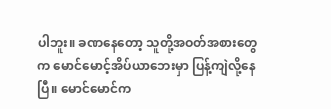ပါဘူး။ ခဏနေတော့ သူတို့အဝတ်အစားတွေက မောင်မောင့်အိပ်ယာဘေးမှာ ပြန့်ကျဲလို့နေပြီ။ မောင်မောင်က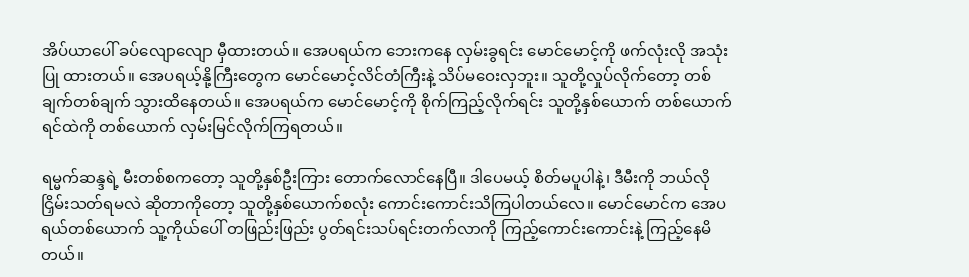အိပ်ယာပေါ် ခပ်လျောလျော မှီထားတယ်။ အေပရယ်က ဘေးကနေ လှမ်းခွရင်း မောင်မောင့်ကို ဖက်လုံးလို အသုံးပြု ထားတယ်။ အေပရယ့်နို့ကြီးတွေက မောင်မောင့်လိင်တံကြီးနဲ့ သိပ်မဝေးလှဘူး။ သူတို့လှုပ်လိုက်တော့ တစ်ချက်တစ်ချက် သွားထိနေတယ်။ အေပရယ်က မောင်မောင့်ကို စိုက်ကြည့်လိုက်ရင်း သူတို့နှစ်ယောက် တစ်ယောက်ရင်ထဲကို တစ်ယောက် လှမ်းမြင်လိုက်ကြရတယ်။

ရမ္မက်ဆန္ဒရဲ့ မီးတစ်စကတော့ သူတို့နှစ်ဦးကြား တောက်လောင်နေပြီ။ ဒါပေမယ့် စိတ်မပူပါနဲ့၊ ဒီမီးကို ဘယ်လိုငြှိမ်းသတ်ရမလဲ ဆိုတာကိုတော့ သူတို့နှစ်ယောက်စလုံး ကောင်းကောင်းသိကြပါတယ်လေ။ မောင်မောင်က အေပရယ်တစ်ယောက် သူ့ကိုယ်ပေါ် တဖြည်းဖြည်း ပွတ်ရင်းသပ်ရင်းတက်လာကို ကြည့်ကောင်းကောင်းနဲ့ ကြည့်နေမိတယ်။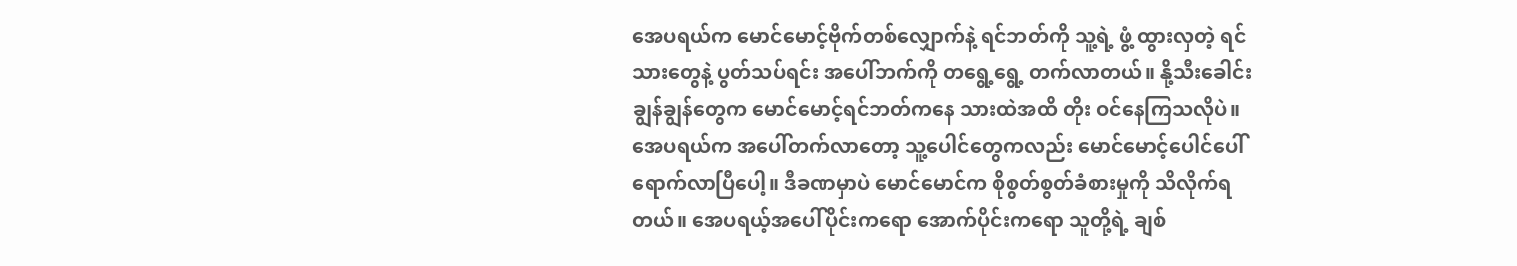အေပရယ်က မောင်မောင့်ဗိုက်တစ်လျှောက်နဲ့ ရင်ဘတ်ကို သူ့ရဲ့ ဖွံ့ ထွားလှတဲ့ ရင်သားတွေနဲ့ ပွတ်သပ်ရင်း အပေါ်ဘက်ကို တရွေ့ရွေ့ တက်လာတယ်။ နို့သီးခေါင်းချွန်ချွန်တွေက မောင်မောင့်ရင်ဘတ်ကနေ သားထဲအထိ တိုး ဝင်နေကြသလိုပဲ။ အေပရယ်က အပေါ်တက်လာတော့ သူ့ပေါင်တွေကလည်း မောင်မောင့်ပေါင်ပေါ် ရောက်လာပြီပေါ့။ ဒီခဏမှာပဲ မောင်မောင်က စိုစွတ်စွတ်ခံစားမှုကို သိလိုက်ရတယ်။ အေပရယ့်အပေါ်ပိုင်းကရော အောက်ပိုင်းကရော သူတို့ရဲ့ ချစ်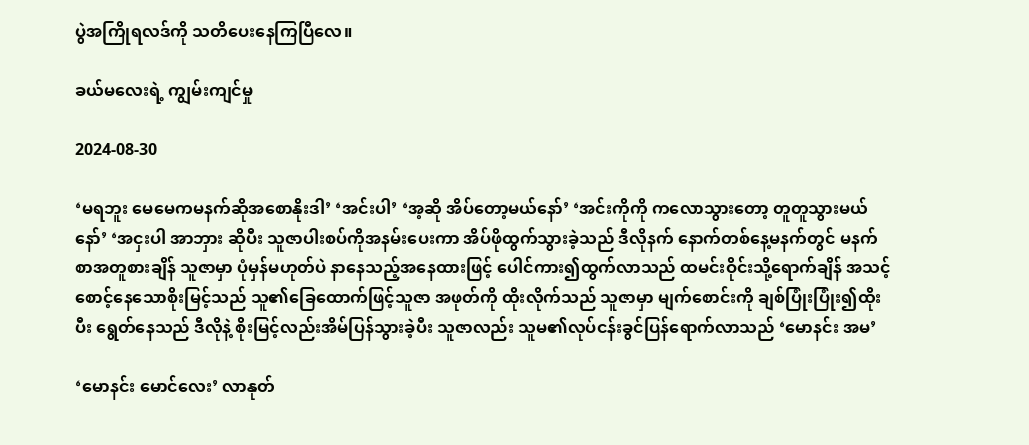ပွဲအကြိုရလဒ်ကို သတိပေးနေကြပြီလေ။

ခယ်မလေးရဲ့ ကျွမ်းကျင်မှု

2024-08-30

‘မရဘူး မေမေကမနက်ဆိုအစောနိုးဒါ’ ‘အင်းပါ’ ‘အ့ဆို အိပ်တော့မယ်နော်’ ‘အင်းကိုကို ကလောသွားတော့ တူတူသွားမယ်နော်’ ‘အငှးပါ အာဘှား ဆိုပီး သူဇာပါးစပ်ကိုအနမ်းပေးကာ အိပ်ဖိုထွက်သွားခဲ့သည် ဒီလိုနက် နောက်တစ်နေ့မနက်တွင် မနက်စာအတူစားချိန် သူဇာမှာ ပုံမှန်မဟုတ်ပဲ နာနေသည့်အနေထားဖြင့် ပေါင်ကား၍ထွက်လာသည် ထမင်းဝိုင်းသို့ရောက်ချိန် အသင့်စောင့်နေသောစိုးမြင့်သည် သူ၏ခြေထောက်ဖြင့်သူဇာ အဖုတ်ကို ထိုးလိုက်သည် သူဇာမှာ မျက်စောင်းကို ချစ်ပြုံးပြုံး၍ထိုးပီး ရွေတ်နေသည် ဒီလိုနဲ့ စိုးမြင့်လည်းအိမ်ပြန်သွားခဲ့ပီး သူဇာလည်း သူမ၏လုပ်ငန်းခွင်ပြန်ရောက်လာသည် ‘မောနင်း အမ’

‘မောနင်း မောင်လေး’ လာနုတ်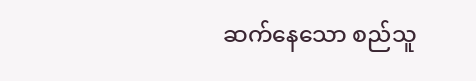ဆက်နေသော စည်သူ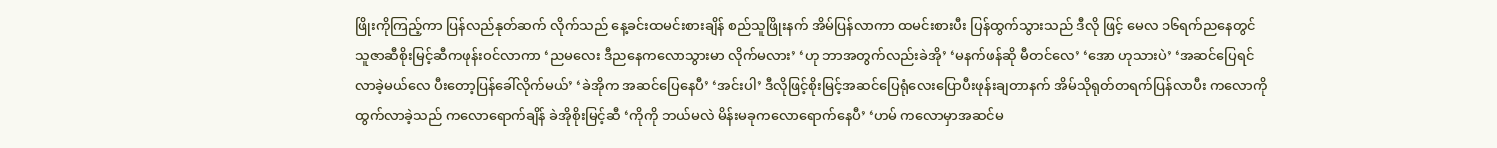ဖြိုးကိုကြည့်ကာ ပြန်လည်နုတ်ဆက် လိုက်သည် နေ့ခင်းထမင်းစားချိန် စည်သူဖြိုးနက် အိမ်ပြန်လာကာ ထမင်းစားပီး ပြန်ထွက်သွားသည် ဒီလို ဖြင့် မေလ ၁၆ရက်ညနေတွင် သူဇာဆီစိုးမြင့်ဆီကဖုန်းဝင်လာကာ ‘ညမလေး ဒီညနေကလောသွားမာ လိုက်မလား’ ‘ဟု ဘာအတွက်လည်းခဲအို’ ‘မနက်ဖန်ဆို မီတင်လေ’ ‘အော ဟုသားပဲ’ ‘အဆင်ပြေရင်လာခဲ့မယ်လေ ပီးတော့ပြန်ခေါ်လိုက်မယ်’ ‘ခဲအိုက အဆင်ပြေနေပီ’ ‘အင်းပါ’ ဒီလိုဖြင့်စိုးမြင့်အဆင်ပြေရုံလေးပြောပီးဖုန်းချတာနက် အိမ်သိုရုတ်တရက်ပြန်လာပီး ကလောကိုထွက်လာခဲ့သည် ကလောရောက်ချိန် ခဲအိုစိုးမြင့်ဆီ ‘ကိုကို ဘယ်မလဲ မိန်းမခုကလောရောက်နေပီ’ ‘ဟမ် ကလောမှာအဆင်မ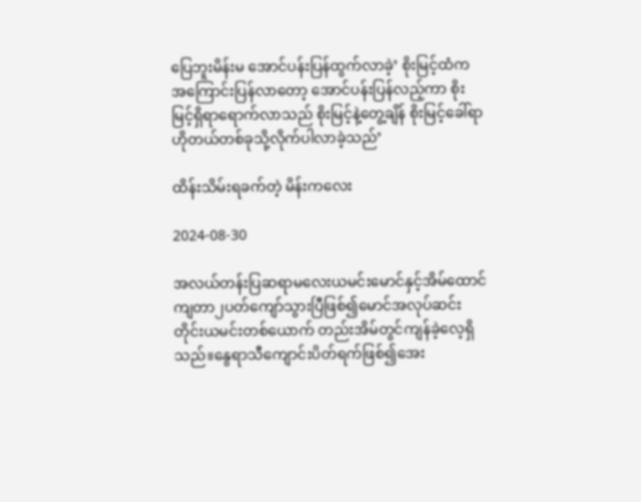ပြေဘူးမိန်းမ အောင်ပန်းပြန်ထွက်လာခဲ့’ စိုးမြင့်ထံက အကြောင်းပြန်လာတော့ အောင်ပန်းပြန်လည့်ကာ စိုးမြင့်ရှိရာရောက်လာသည် စိုးမြင့်နဲ့တွေ့ချိန် စိုးမြင့်ခေါ်ရာ ဟိုတယ်တစ်ခုသို့လိုက်ပါလာခဲ့သည်’

ထိန်းသိမ်းရခက်တဲ့ မိန်းကလေး

2024-08-30

အလယ်တန်းပြဆရာမလေးယမင်းမောင်နှင့်အိမ်ထောင်ကျတာ၂ပတ်ကျော်သွားပြီဖြစ်၍မောင်အလုပ်ဆင်းတိုင်းယမင်းတစ်ယောက် တည်းအိမ်တွင်ကျန်ခဲ့လေ့ရှိသည်။နွေရာသီကျောင်းပိတ်ရက်ဖြစ်၍အေး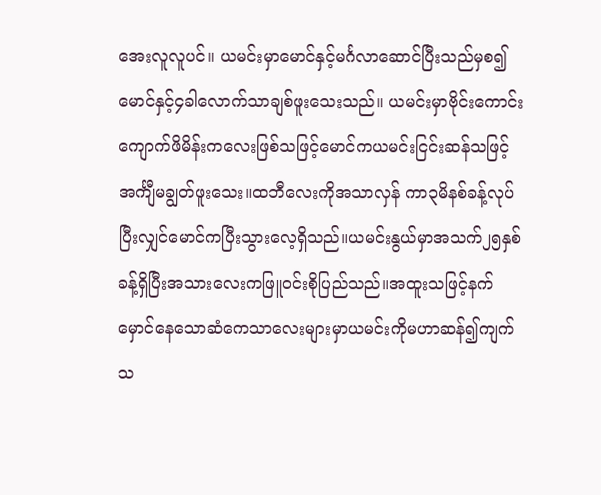အေးလူလူပင်။ ယမင်းမှာမောင်နှင့်မင်္ဂလာဆောင်ပြီးသည်မှစ၍မောင်နှင့်၄ခါလောက်သာချစ်ဖူးသေးသည်။ ယမင်းမှာဗိုင်းကောင်းကျောက်ဖိမိန်းကလေးဖြစ်သဖြင့်မောင်ကယမင်းငြင်းဆန်သဖြင့်အင်္ကျီမချွတ်ဖူးသေး။ထဘီလေးကိုအသာလှန် ကာ၃မိနစ်ခန့်လုပ်ပြီးလျှင်မောင်ကပြီးသွားလေ့ရှိသည်။ယမင်းနွယ်မှာအသက်၂၅နှစ်ခန့်ရှိပြီးအသားလေးကဖြူဝင်းစိုပြည်သည်။အထူးသဖြင့်နက်မှောင်နေသောဆံကေသာလေးများမှာယမင်းကိုမဟာဆန်၍ကျက်သ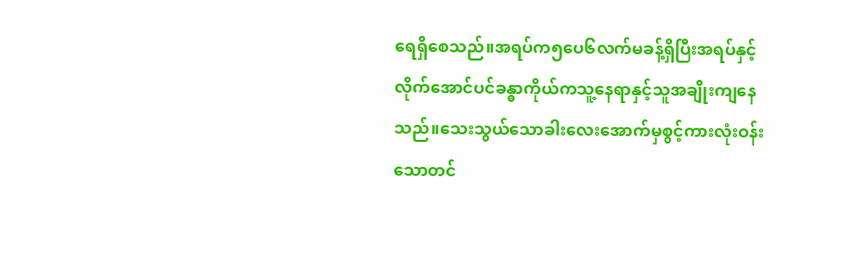ရေရှိစေသည်။အရပ်က၅ပေ၆လက်မခန့်ရှိပြီးအရပ်နှင့်လိုက်အောင်ပင်ခန္ဓာကိုယ်ကသူ့နေရာနှင့်သူအချိုးကျနေသည်။သေးသွယ်သောခါးလေးအောက်မှစွင့်ကားလုံးဝန်းသောတင်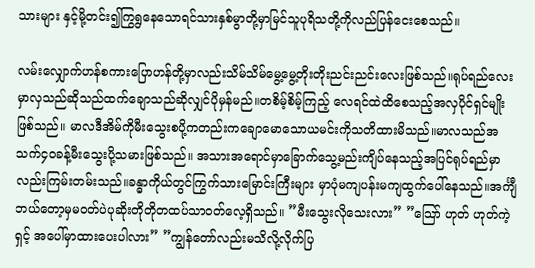သားများ နှင့်မို့တင်း၍ကြွရွနေသောရင်သားနှစ်မွာတို့မှာမြင်သူပုရိသတို့ကိုလည်ပြန်ငေးစေသည်။

လမ်းလျှောက်ဟန်စကားပြောဟန်တို့မှာလည်းသိမ်သိမ်မွေ့မွေ့တိုးတိုးညင်းညင်းလေးဖြစ်သည်။ရုပ်ရည်လေးမှာလှသည်ဆိုသည်ထက်ချောသည်ဆိုလျှင်ပိုမှန်မည်။တစိမ့်စိမ့်ကြည့် လေရင်ထဲထိစေသည့်အလှပိုင်ရှင်မျိုးဖြစ်သည်။ မာလဒီအိမ်ကိုမီးသွေးစပို့ကတည်းကချောမောသောယမင်းကိုသတိထားမိသည်။မာလသည်အသက်၄၀ခန့်မီးသွေးပို့သမားဖြစ်သည်။ အသားအရောင်မှာခြောက်သွေ့မည်းကျိပ်နေသည့်အပြင်ရုပ်ရည်မှာလည်းကြမ်းတမ်းသည်။ခန္ဓာကိုယ်တွင်ကြွက်သားမြောင်းကြီးများ မှာပုံမကျပန်းမကျထွက်ပေါ်နေသည်။အင်္ကျီဘယ်တော့မှမဝတ်ပဲပုဆိုးတိုတိုတထပ်သာဝတ်လေ့ရှိသည်။ ”မီးသွေးလိုသေးလား” ”သြော် ဟုတ် ဟုတ်ကဲ့ရှင့် အပေါ်မှာထားပေးပါလား” ”ကျွန်တော်လည်းမသိလို့လိုက်ပြ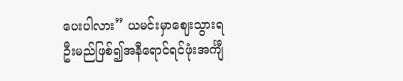ပေးပါလား” ယမင်းမှာဈေးသွားရဦးမည်ဖြစ်၍အနီရောင်ရင်ဖုံးအင်္ကျီ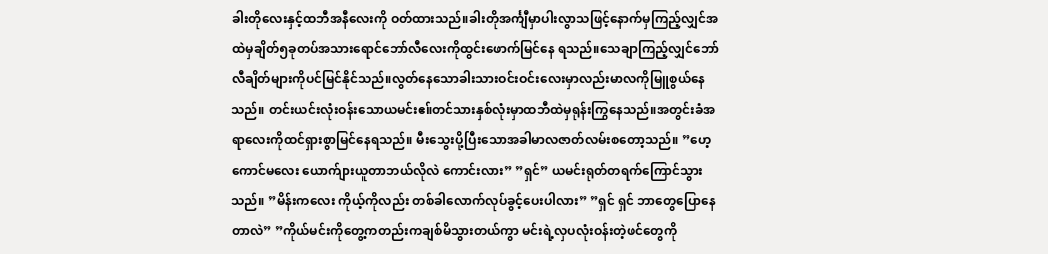ခါးတိုလေးနှင့်ထဘီအနီလေးကို ဝတ်ထားသည်။ခါးတိုအင်္ကျီမှာပါးလွာသဖြင့်နောက်မှကြည့်လျှင်အထဲမှချိတ်၅ခုတပ်အသားရောင်ဘော်လီလေးကိုထွင်းဖောက်မြင်နေ ရသည်။သေချာကြည့်လျှင်ဘော်လီချိတ်များကိုပင်မြင်နိုင်သည်။လွတ်နေသောခါးသားဝင်းဝင်းလေးမှာလည်းမာလကိုမြူစွယ်နေသည်။ တင်းယင်းလုံးဝန်းသောယမင်းဧ။်တင်သားနှစ်လုံးမှာထဘီထဲမှရုန်းကြွနေသည်။အတွင်းခံအရာလေးကိုထင်ရှားစွာမြင်နေရသည်။ မီးသွေးပို့ပြီးသောအခါမာလဇာတ်လမ်းစတော့သည်။ ”ဟေ့ ကောင်မလေး ယောက်ျားယူတာဘယ်လိုလဲ ကောင်းလား” ”ရှင်” ယမင်းရုတ်တရက်ကြောင်သွားသည်။ ”မိန်းကလေး ကိုယ့်ကိုလည်း တစ်ခါလောက်လုပ်ခွင့်ပေးပါလား” ”ရှင် ရှင် ဘာတွေပြောနေတာလဲ” ”ကိုယ်မင်းကိုတွေ့ကတည်းကချစ်မိသွားတယ်ကွာ မင်းရဲ့လှပလုံးဝန်းတဲ့ဖင်တွေကို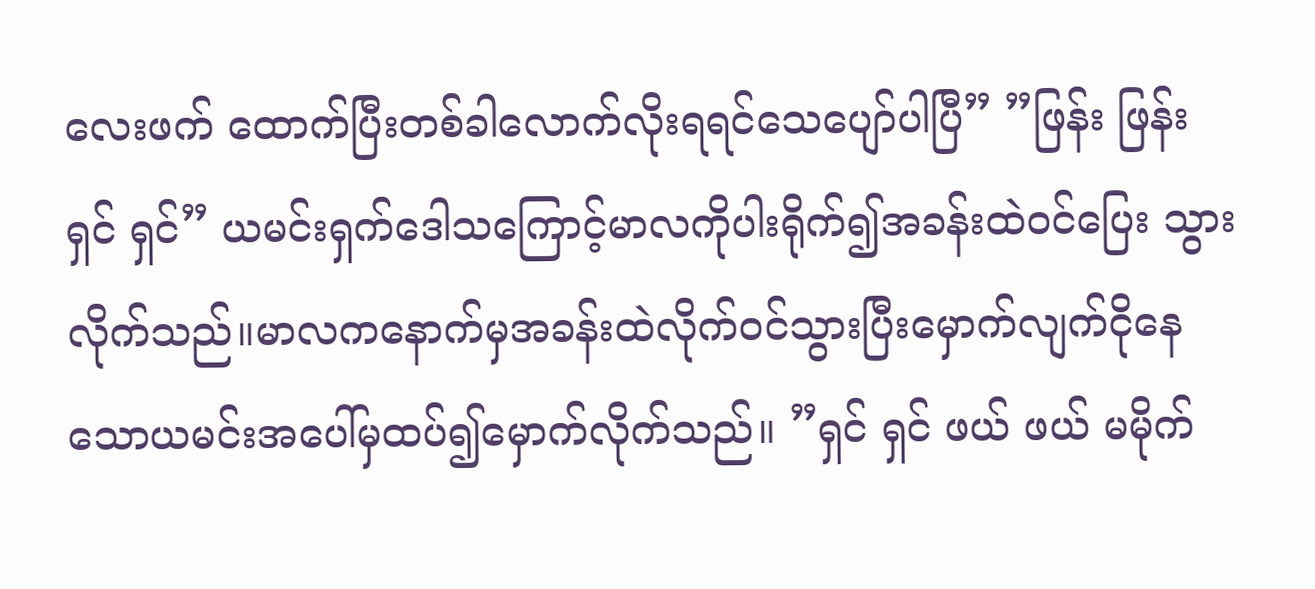လေးဖက် ထောက်ပြီးတစ်ခါလောက်လိုးရရင်သေပျော်ပါပြီ” ”ဖြန်း ဖြန်း ရှင် ရှင်” ယမင်းရှက်ဒေါသကြောင့်မာလကိုပါးရိုက်၍အခန်းထဲဝင်ပြေး သွားလိုက်သည်။မာလကနောက်မှအခန်းထဲလိုက်ဝင်သွားပြီးမှောက်လျက်ငိုနေသောယမင်းအပေါ်မှထပ်၍မှောက်လိုက်သည်။ ”ရှင် ရှင် ဖယ် ဖယ် မမိုက်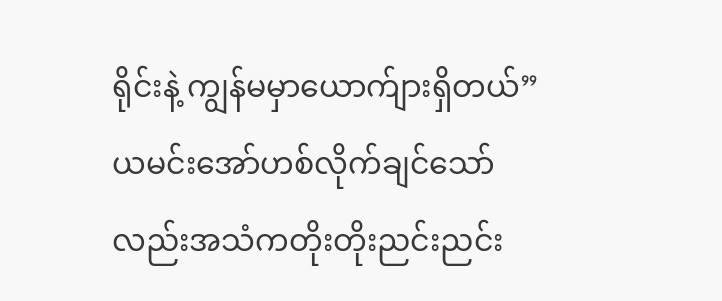ရိုင်းနဲ့ ကျွန်မမှာယောက်ျားရှိတယ်” ယမင်းအော်ဟစ်လိုက်ချင်သော်လည်းအသံကတိုးတိုးညင်းညင်း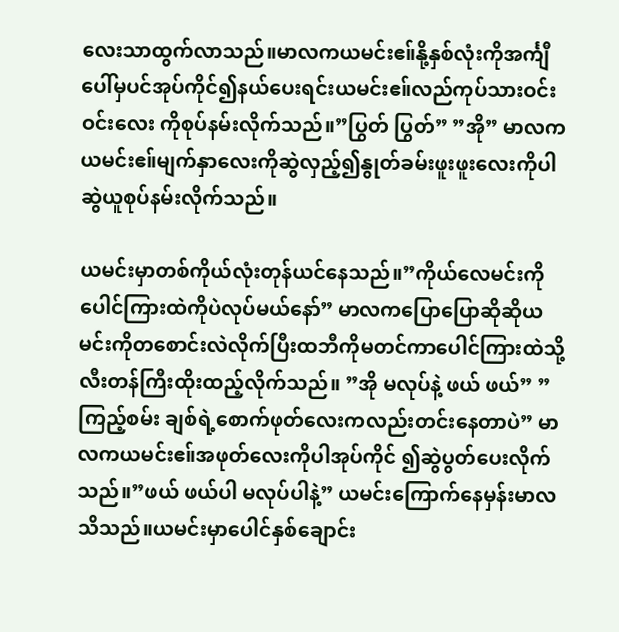လေးသာထွက်လာသည်။မာလကယမင်းဧ။်နို့နှစ်လုံးကိုအင်္ကျီပေါ်မှပင်အုပ်ကိုင်၍နယ်ပေးရင်းယမင်းဧ။်လည်ကုပ်သားဝင်းဝင်းလေး ကိုစုပ်နမ်းလိုက်သည်။”ပြွတ် ပြွတ်” ”အို” မာလကယမင်းဧ။်မျက်နှာလေးကိုဆွဲလှည့်၍နွုတ်ခမ်းဖူးဖူးလေးကိုပါဆွဲယူစုပ်နမ်းလိုက်သည်။

ယမင်းမှာတစ်ကိုယ်လုံးတုန်ယင်နေသည်။”ကိုယ်လေမင်းကိုပေါင်ကြားထဲကိုပဲလုပ်မယ်နော်” မာလကပြောပြောဆိုဆိုယမင်းကိုတစောင်းလဲလိုက်ပြီးထဘီကိုမတင်ကာပေါင်ကြားထဲသို့လီးတန်ကြီးထိုးထည့်လိုက်သည်။ ”အို မလုပ်နဲ့ ဖယ် ဖယ်” ”ကြည့်စမ်း ချစ်ရဲ့စောက်ဖုတ်လေးကလည်းတင်းနေတာပဲ” မာလကယမင်းဧ။်အဖုတ်လေးကိုပါအုပ်ကိုင် ၍ဆွဲပွတ်ပေးလိုက်သည်။”ဖယ် ဖယ်ပါ မလုပ်ပါနဲ့” ယမင်းကြောက်နေမှန်းမာလသိသည်။ယမင်းမှာပေါင်နှစ်ချောင်း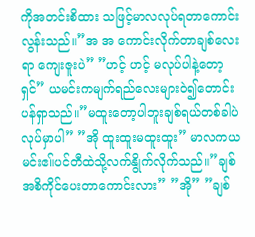ကိုအတင်းစိထား သဖြင့်မာလလုပ်ရတာကောင်းလွန်းသည်။”အ အ ကောင်းလိုက်တာချစ်လေးရာ ကျေးဇူးပဲ” ”ဟင့် ဟင့် မလုပ်ပါနဲ့တော့ရှင်” ယမင်းကမျက်ရည်လေးများဝဲ၍တောင်းပန်ရှာသည်။”မထူးတော့ပါဘူးချစ်ရယ်တစ်ခါပဲလုပ်မှာပါ” ”အို ထူးထူးမထူးထူး” မာလကယမင်းဧ။်ပင်တီထဲသို့လက်နွိုက်လိုက်သည်။”ချစ် အစိကိုင်ပေးတာကောင်းလား” ”အို” ”ချစ်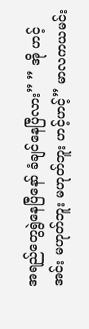အရည်တွေရွဲနေပြီနော် ခံချင်နေပြီလား” ” အို ဟင့်အင်း မဟုတ်ဘူး မဟုတ်ဘူး ဟင့်ဟင့်” မာလကယမင်း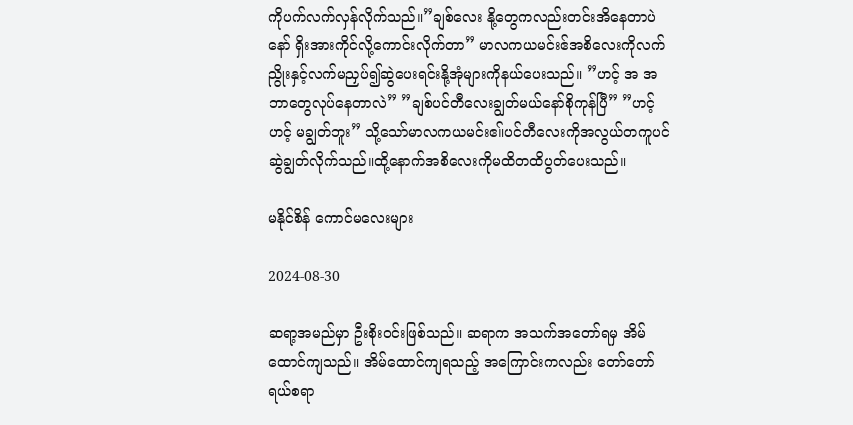ကိုပက်လက်လှန်လိုက်သည်။”ချစ်လေး နို့တွေကလည်းတင်းအိနေတာပဲနော် ရှိးအားကိုင်လို့ကောင်းလိုက်တာ” မာလကယမင်းဧ်အစိလေးကိုလက်ညွိုးနှင့်လက်မညှပ်၍ဆွဲပေးရင်းနို့အုံများကိုနယ်ပေးသည်။ ”ဟင့် အ အ ဘာတွေလုပ်နေတာလဲ” ”ချစ်ပင်တီလေးချွတ်မယ်နော်စိုကုန်ပြီ” ”ဟင့် ဟင့် မချွတ်ဘူး” သို့သော်မာလကယမင်းဧ။်ပင်တီလေးကိုအလွယ်တကူပင်ဆွဲချွတ်လိုက်သည်။ထို့နောက်အစိလေးကိုမထိတထိပွတ်ပေးသည်။

မနိုင်စိန် ကောင်မလေးများ

2024-08-30

ဆရာ့အမည်မှာ ဦးစိုးဝင်းဖြစ်သည်။ ဆရာက အသက်အတော်ရမှ အိမ်ထောင်ကျသည်။ အိမ်ထောင်ကျရသည့် အကြောင်းကလည်း တော်တော်ရယ်စရာ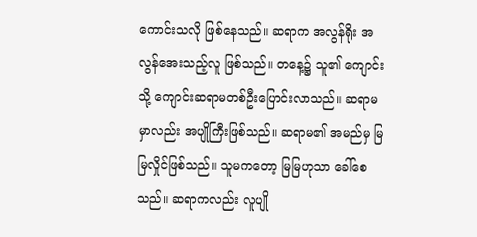ကောင်းသလို ဖြစ်နေသည်။ ဆရာက အလွန်ရိုး အလွန်အေးသည့်လူ ဖြစ်သည်။ တနေ့၌ သူ၏ ကျောင်းသို့ ကျောင်းဆရာမတစ်ဦးပြောင်းလာသည်။ ဆရာမမှာလည်း အပျိုကြီးဖြစ်သည်။ ဆရာမ၏ အမည်မှ မြမြလှိုင်ဖြစ်သည်။ သူမကတော့ မြမြဟုသာ ခေါ်စေသည်။ ဆရာကလည်း လူပျို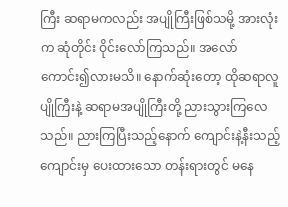ကြီး ဆရာမကလည်း အပျိုကြီးဖြစ်သမို့ အားလုံးက ဆုံတိုင်း ဝိုင်းလော်ကြသည်။ အလော်ကောင်း၍လားမသိ။ နောက်ဆုံးတော့ ထိုဆရာလူပျိုကြီးနဲ့ ဆရာမအပျိုကြီးတို့ ညားသွားကြလေသည်။ ညားကြပြီးသည့်နောက် ကျောင်းနဲ့နီးသည့် ကျောင်းမှ ပေးထားသော တန်းရားတွင် မနေ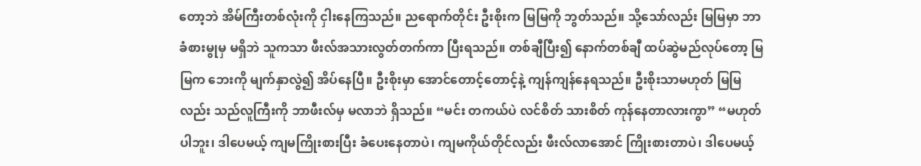တော့ဘဲ အိမ်ကြီးတစ်လုံးကို ငှါးနေကြသည်။ ညရောက်တိုင်း ဦးစိုးက မြမြကို ဘွတ်သည်။ သို့သော်လည်း မြမြမှာ ဘာခံစားမွုမှ မရှိဘဲ သူကသာ ဖီးလ်အသားလွတ်တက်ကာ ပြီးရသည်။ တစ်ချီပြီး၍ နောက်တစ်ချီ ထပ်ဆွဲမည်လုပ်တော့ မြမြက ဘေးကို မျက်နှာလွဲ၍ အိပ်နေပြီ။ ဦးစိုးမှာ အောင်တောင့်တောင့်နဲ့ ကျန်ကျန်နေရသည်။ ဦးစိုးသာမဟုတ် မြမြလည်း သည်လူကြီးကို ဘာဖီးလ်မှ မလာဘဲ ရှိသည်။ “မင်း တကယ်ပဲ လင်စိတ် သားစိတ် ကုန်နေတာလားကွာ” “မဟုတ်ပါဘူး၊ ဒါပေမယ့် ကျမကြိုးစားပြီး ခံပေးနေတာပဲ၊ ကျမကိုယ်တိုင်လည်း ဖီးလ်လာအောင် ကြိုးစားတာပဲ၊ ဒါပေမယ့်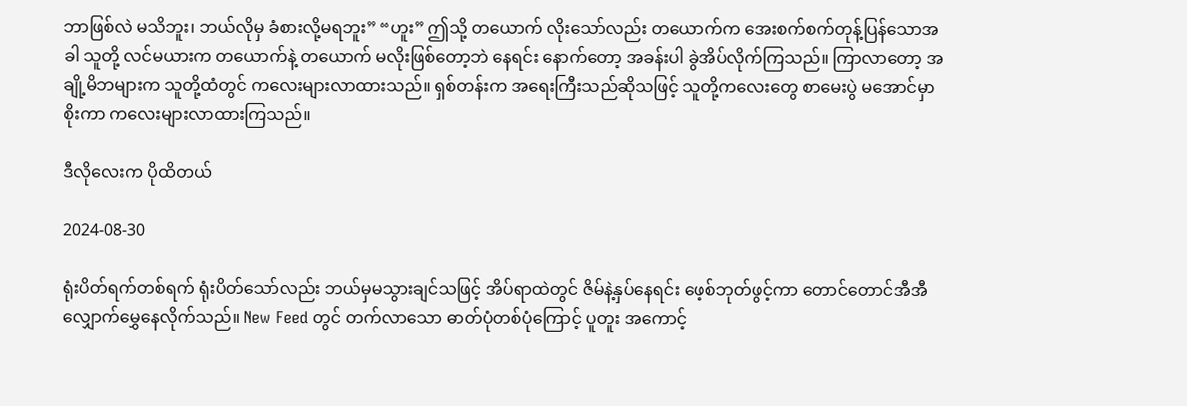ဘာဖြစ်လဲ မသိဘူး၊ ဘယ်လိုမှ ခံစားလို့မရဘူး” “ဟူး” ဤသို့ တယောက် လိုးသော်လည်း တယောက်က အေးစက်စက်တုန့်ပြန်သောအခါ သူတို့ လင်မယားက တယောက်နဲ့ တယောက် မလိုးဖြစ်တော့ဘဲ နေရင်း နောက်တော့ အခန်းပါ ခွဲအိပ်လိုက်ကြသည်။ ကြာလာတော့ အချို့မိဘများက သူတို့ထံတွင် ကလေးများလာထားသည်။ ရှစ်တန်းက အရေးကြီးသည်ဆိုသဖြင့် သူတို့ကလေးတွေ စာမေးပွဲ မအောင်မှာ စိုးကာ ကလေးများလာထားကြသည်။

ဒီလိုလေးက ပိုထိတယ်

2024-08-30

ရုံးပိတ်ရက်တစ်ရက် ရုံးပိတ်သော်လည်း ဘယ်မှမသွားချင်သဖြင့် အိပ်ရာထဲတွင် ဇိမ်နဲ့နှပ်နေရင်း ဖေ့စ်ဘုတ်ဖွင့်ကာ တောင်တောင်အီအီ လျှောက်မွှေနေလိုက်သည်။ New Feed တွင် တက်လာသော ဓာတ်ပုံတစ်ပုံကြောင့် ပူတူး အကောင့်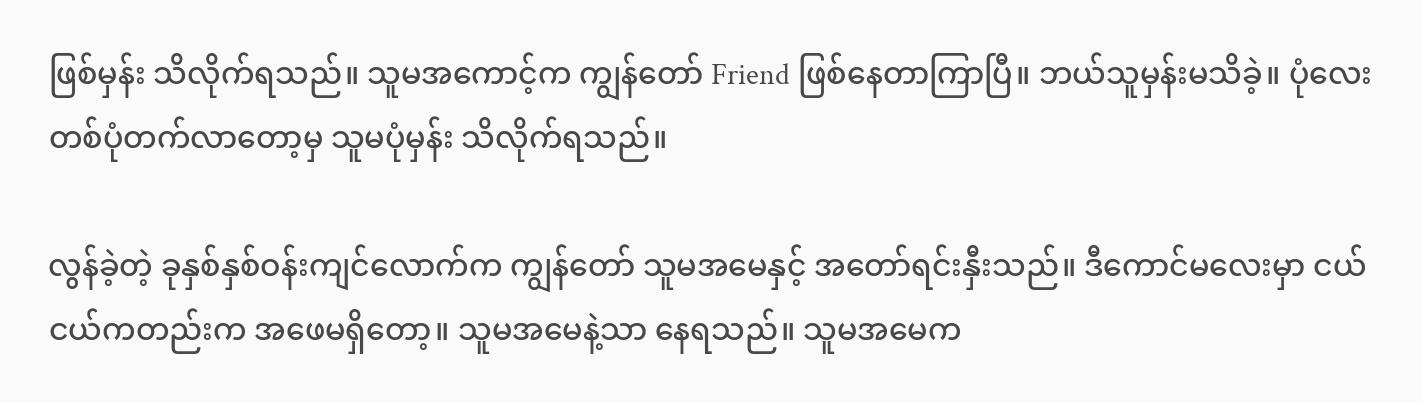ဖြစ်မှန်း သိလိုက်ရသည်။ သူမအကောင့်က ကျွန်တော် Friend ဖြစ်နေတာကြာပြီ။ ဘယ်သူမှန်းမသိခဲ့။ ပုံလေးတစ်ပုံတက်လာတော့မှ သူမပုံမှန်း သိလိုက်ရသည်။

လွန်ခဲ့တဲ့ ခုနှစ်နှစ်ဝန်းကျင်လောက်က ကျွန်တော် သူမအမေနှင့် အတော်ရင်းနှီးသည်။ ဒီကောင်မလေးမှာ ငယ်ငယ်ကတည်းက အဖေမရှိတော့။ သူမအမေနဲ့သာ နေရသည်။ သူမအမေက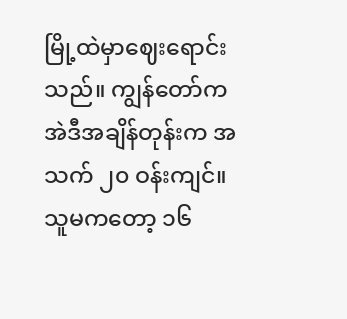မြို့ထဲမှာဈေးရောင်းသည်။ ကျွန်တော်က အဲဒီအချိန်တုန်းက အသက် ၂၀ ဝန်းကျင်။ သူမကတော့ ၁၆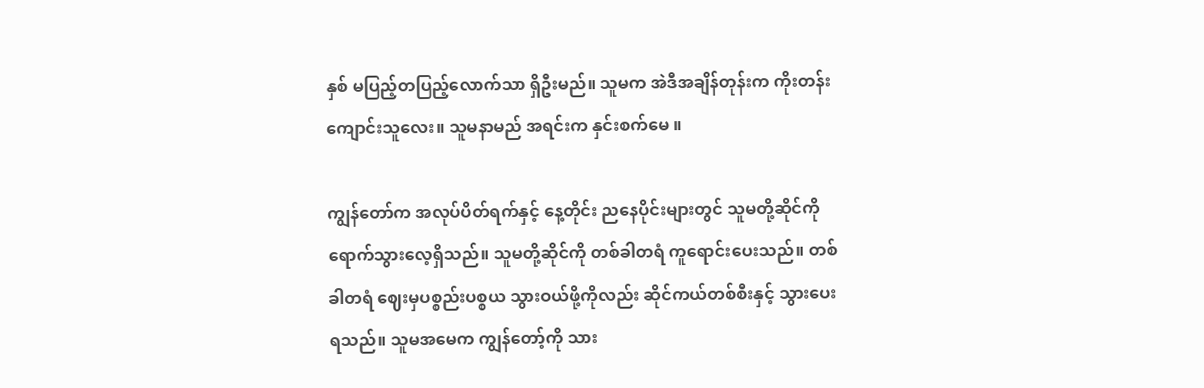နှစ် မပြည့်တပြည့်လောက်သာ ရှိဦးမည်။ သူမက အဲဒီအချိန်တုန်းက ကိုးတန်းကျောင်းသူလေး။ သူမနာမည် အရင်းက နှင်းစက်မေ ။

ကျွန်တော်က အလုပ်ပိတ်ရက်နှင့် နေ့တိုင်း ညနေပိုင်းများတွင် သူမတို့ဆိုင်ကို ရောက်သွားလေ့ရှိသည်။ သူမတို့ဆိုင်ကို တစ်ခါတရံ ကူရောင်းပေးသည်။ တစ်ခါတရံ ဈေးမှပစ္စည်းပစ္စယ သွားဝယ်ဖို့ကိုလည်း ဆိုင်ကယ်တစ်စီးနှင့် သွားပေးရသည်။ သူမအမေက ကျွန်တော့်ကို သား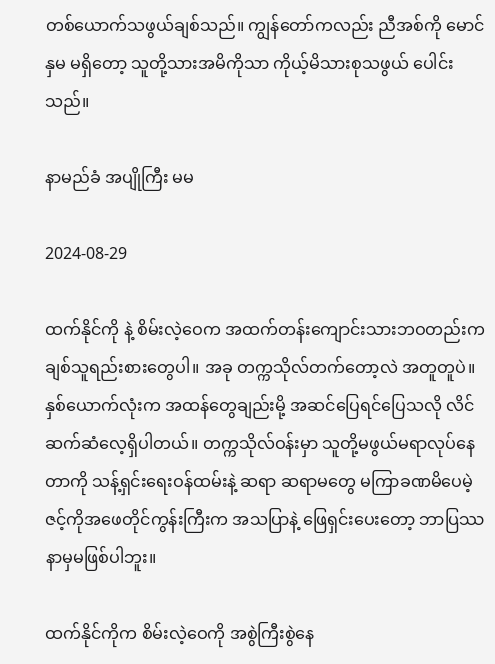တစ်ယောက်သဖွယ်ချစ်သည်။ ကျွန်တော်ကလည်း ညီအစ်ကို မောင်နှမ မရှိတော့ သူတို့သားအမိကိုသာ ကိုယ့်မိသားစုသဖွယ် ပေါင်းသည်။

နာမည်ခံ အပျိုကြီး မမ

2024-08-29

ထက်နိုင်ကို နဲ့ စိမ်းလဲ့ဝေက အထက်တန်းကျောင်းသားဘဝတည်းက ချစ်သူရည်းစားတွေပါ။ အခု တက္ကသိုလ်တက်တော့လဲ အတူတူပဲ။ နှစ်ယောက်လုံးက အထန်တွေချည်းမို့ အဆင်ပြေရင်ပြေသလို လိင်ဆက်ဆံလေ့ရှိပါတယ်။ တက္ကသိုလ်ဝန်းမှာ သူတို့မဖွယ်မရာလုပ်နေတာကို သန့်ရှင်းရေးဝန်ထမ်းနဲ့ ဆရာ ဆရာမတွေ မကြာခဏမိပေမဲ့ ဇင့်ကိုအဖေတိုင်ကွန်းကြီးက အသပြာနဲ့ ဖြေရှင်းပေးတော့ ဘာပြဿနာမှမဖြစ်ပါဘူး။

ထက်နိုင်ကိုက စိမ်းလဲ့ဝေကို အစွဲကြီးစွဲနေ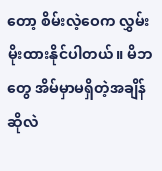တော့ စိမ်းလဲ့ဝေက လွှမ်းမိုးထားနိုင်ပါတယ်။ မိဘတွေ အိမ်မှာမရှိတဲ့အချိန်ဆိုလဲ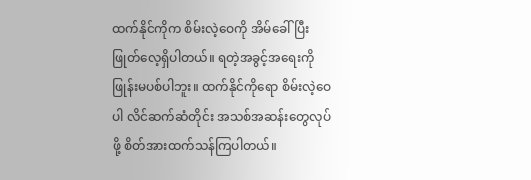ထက်နိုင်ကိုက စိမ်းလဲ့ဝေကို အိမ်ခေါ်ပြီး ဖြုတ်လေ့ရှိပါတယ်။ ရတဲ့အခွင့်အရေးကို ဖြုန်းမပစ်ပါဘူး။ ထက်နိုင်ကိုရော စိမ်းလဲ့ဝေပါ လိင်ဆက်ဆံတိုင်း အသစ်အဆန်းတွေလုပ်ဖို့ စိတ်အားထက်သန်ကြပါတယ်။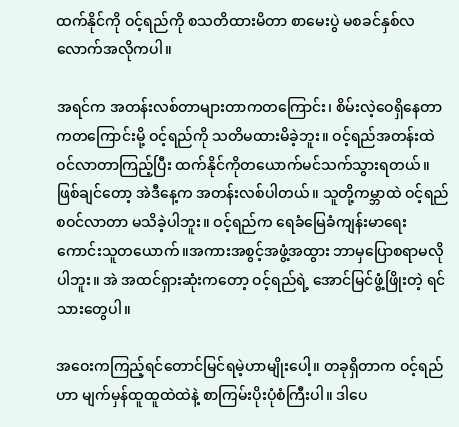ထက်နိုင်ကို ဝင့်ရည်ကို စသတိထားမိတာ စာမေးပွဲ မစခင်နှစ်လလောက်အလိုကပါ။

အရင်က အတန်းလစ်တာများတာကတကြောင်း၊ စိမ်းလဲ့ဝေရှိနေတာကတကြောင်းမို့ ဝင့်ရည်ကို သတိမထားမိခဲ့ဘူး။ ဝင့်ရည်အတန်းထဲဝင်လာတာကြည့်ပြီး ထက်နိုင်ကိုတယောက်မင်သက်သွားရတယ်။ ဖြစ်ချင်တော့ အဲဒီနေ့က အတန်းလစ်ပါတယ်။ သူတို့ကမ္ဘာထဲ ဝင့်ရည်စဝင်လာတာ မသိခဲ့ပါဘူး။ ဝင့်ရည်က ရေခံမြေခံကျန်းမာရေးကောင်းသူတယောက်။အကားအစွင့်အဖွံ့အထွား ဘာမှပြောစရာမလိုပါဘူး။ အဲ အထင်ရှားဆုံးကတော့ ဝင့်ရည်ရဲ့ အောင်မြင်ဖွံ့ဖြိုးတဲ့ ရင်သားတွေပါ။

အဝေးကကြည့်ရင်တောင်မြင်ရမဲ့ဟာမျိုးပေါ့။ တခုရှိတာက ဝင့်ရည်ဟာ မျက်မှန်ထူထူထဲထဲနဲ့ စာကြမ်းပိုးပုံစံကြီးပါ။ ဒါပေ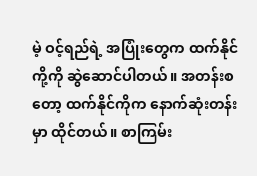မဲ့ ဝင့်ရည်ရဲ့ အပြုံးတွေက ထက်နိုင်ကို့ကို ဆွဲဆောင်ပါတယ်။ အတန်းစတော့ ထက်နိုင်ကိုက နောက်ဆုံးတန်းမှာ ထိုင်တယ်။ စာကြမ်း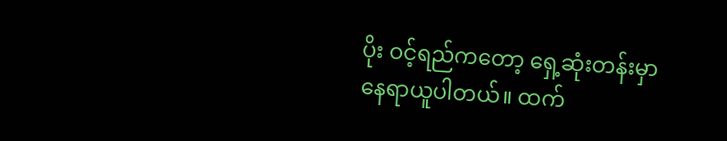ပိုး ဝင့်ရည်ကတော့ ရှေ့ဆုံးတန်းမှာ နေရာယူပါတယ်။ ထက်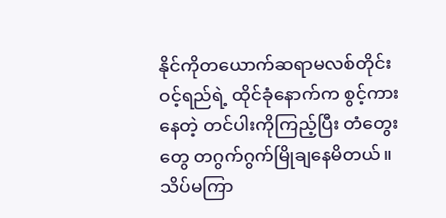နိုင်ကိုတယောက်ဆရာမလစ်တိုင်း ဝင့်ရည်ရဲ့ ထိုင်ခုံနောက်က စွင့်ကားနေတဲ့ တင်ပါးကိုကြည့်ပြီး တံတွေးတွေ တဂွက်ဂွက်မြိုချနေမိတယ်။ သိပ်မကြာ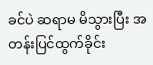ခင်ပဲ ဆရာမ မိသွားပြီး အတန်းပြင်ထွက်ခိုင်း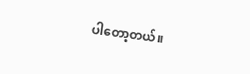ပါတော့တယ်။